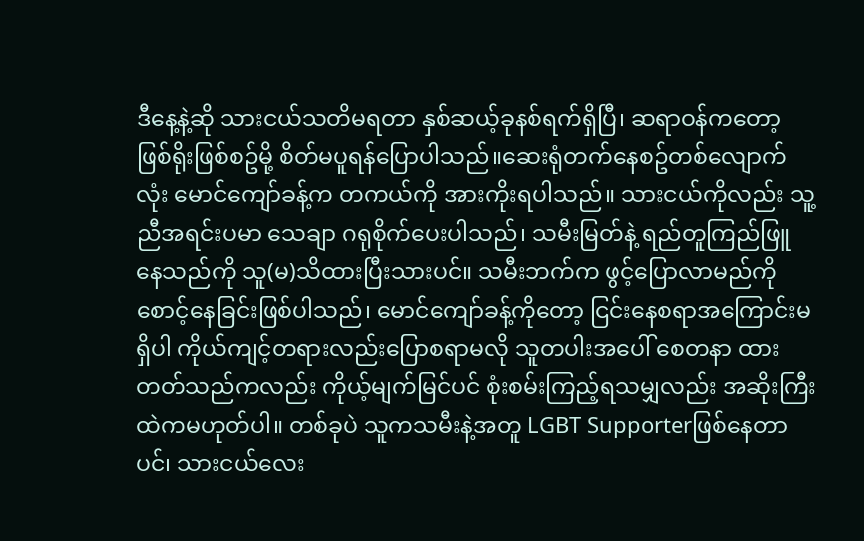ဒီနေ့နဲ့ဆို သားငယ်သတိမရတာ နှစ်ဆယ့်ခုနစ်ရက်ရှိပြီ၊ ဆရာဝန်ကတော့ ဖြစ်ရိုးဖြစ်စဥ်မို့ စိတ်မပူရန်ပြောပါသည်။ဆေးရုံတက်နေစဥ်တစ်လျောက်လုံး မောင်ကျော်ခန့်က တကယ်ကို အားကိုးရပါသည်။ သားငယ်ကိုလည်း သူ့ညီအရင်းပမာ သေချာ ဂရုစိုက်ပေးပါသည်၊ သမီးမြတ်နဲ့ ရည်တူကြည်ဖြူနေသည်ကို သူ(မ)သိထားပြီးသားပင်။ သမီးဘက်က ဖွင့်ပြောလာမည်ကိုစောင့်နေခြင်းဖြစ်ပါသည်၊ မောင်ကျော်ခန့်ကိုတော့ ငြင်းနေစရာအကြောင်းမရှိပါ ကိုယ်ကျင့်တရားလည်းပြောစရာမလို သူတပါးအပေါ် စေတနာ ထားတတ်သည်ကလည်း ကိုယ့်မျက်မြင်ပင် စုံးစမ်းကြည့်ရသမျှလည်း အဆိုးကြီးထဲကမဟုတ်ပါ။ တစ်ခုပဲ သူကသမီးနဲ့အတူ LGBT Supporterဖြစ်နေတာပင်၊ သားငယ်လေး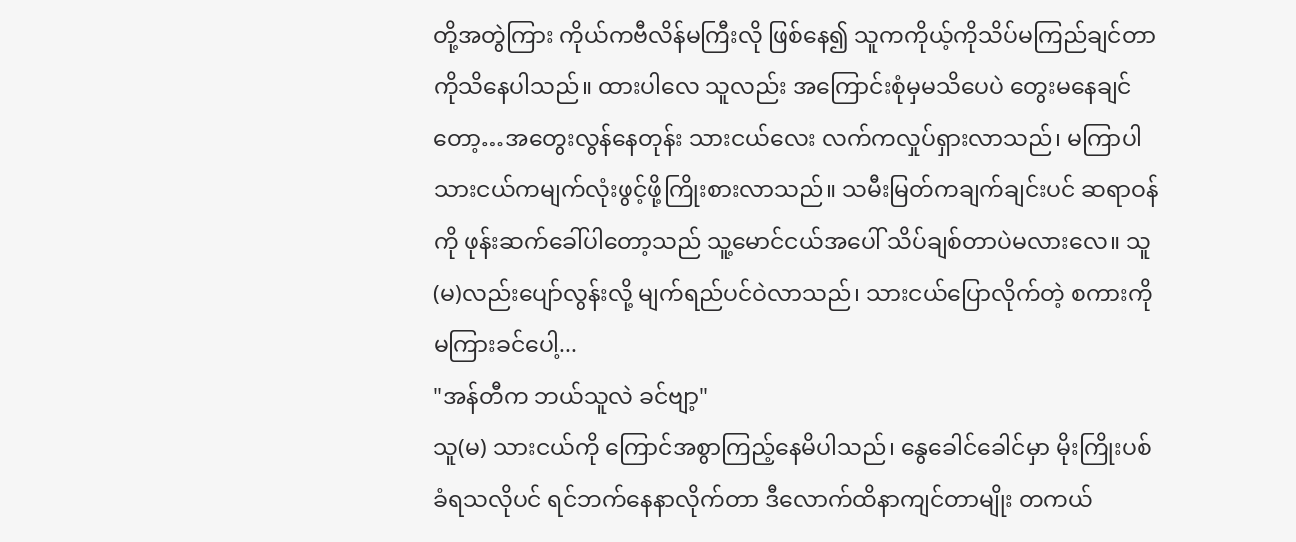တို့အတွဲကြား ကိုယ်ကဗီလိန်မကြီးလို ဖြစ်နေ၍ သူကကိုယ့်ကိုသိပ်မကြည်ချင်တာကိုသိနေပါသည်။ ထားပါလေ သူလည်း အကြောင်းစုံမှမသိပေပဲ တွေးမနေချင်တော့…အတွေးလွန်နေတုန်း သားငယ်လေး လက်ကလှုပ်ရှားလာသည်၊ မကြာပါ သားငယ်ကမျက်လုံးဖွင့်ဖို့ကြိုးစားလာသည်။ သမီးမြတ်ကချက်ချင်းပင် ဆရာဝန်ကို ဖုန်းဆက်ခေါ်ပါတော့သည် သူ့မောင်ငယ်အပေါ် သိပ်ချစ်တာပဲမလားလေ။ သူ(မ)လည်းပျော်လွန်းလို့ မျက်ရည်ပင်ဝဲလာသည်၊ သားငယ်ပြောလိုက်တဲ့ စကားကိုမကြားခင်ပေါ့...
"အန်တီက ဘယ်သူလဲ ခင်ဗျာ့"
သူ(မ) သားငယ်ကို ကြောင်အစွာကြည့်နေမိပါသည်၊ နွေခေါင်ခေါင်မှာ မိုးကြိုးပစ်ခံရသလိုပင် ရင်ဘက်နေနာလိုက်တာ ဒီလောက်ထိနာကျင်တာမျိုး တကယ်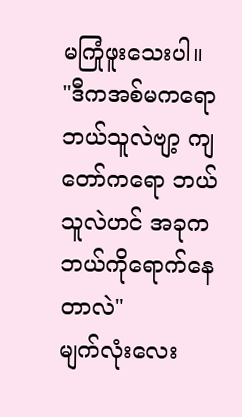မကြုံဖူးသေးပါ။
"ဒီကအစ်မကရော ဘယ်သူလဲဗျာ့ ကျတော်ကရော ဘယ်သူလဲဟင် အခုက ဘယ်ကိုရောက်နေတာလဲ"
မျက်လုံးလေး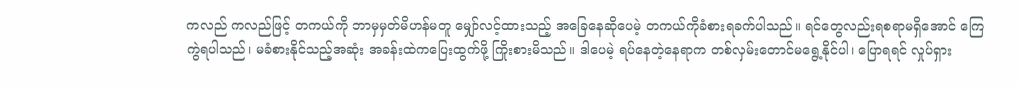ကလည် ကလည်ဖြင့် တကယ်ကို ဘာမှမှတ်မိဟန်မတူ မျှော်လင့်ထားသည့် အခြေနေဆိုပေမဲ့ တကယ်ကိုခံစားရခက်ပါသည်။ ရင်တွေလည်းရစရာမရှိအောင် ကြေကွဲရပါသည်၊ မခံစားနိုင်သည့်အဆုံး အခန်းထဲကပြေးထွက်ဖို့ ကြိုးစားမိသည်။ ဒါပေမဲ့ ရပ်နေတဲ့နေရာက တစ်လှမ်းတောင်မရွေ့နိုင်ပါ၊ ပြောရရင် လှုပ်ရှား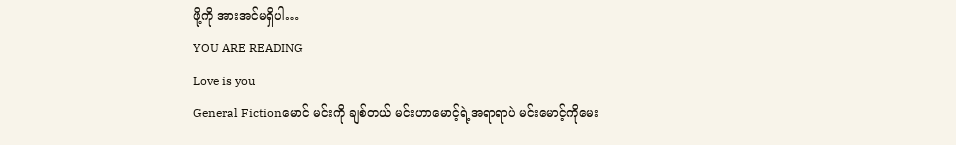ဖို့ကို အားအင်မရှိပါ…
YOU ARE READING
Love is you
General Fictionမောင် မင်းကို ချစ်တယ် မင်းဟာမောင့်ရဲ့အရာရာပဲ မင်းမောင့်ကိုမေး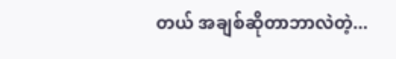တယ် အချစ်ဆိုတာဘာလဲတဲ့...